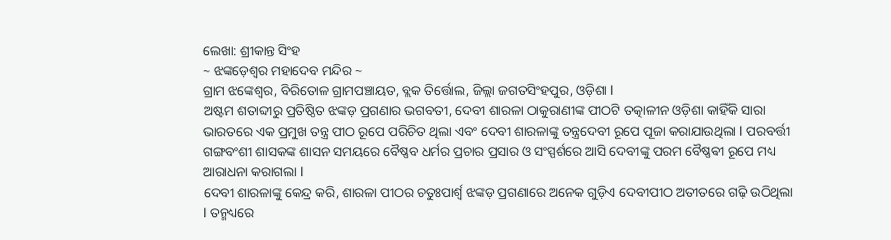ଲେଖା: ଶ୍ରୀକାନ୍ତ ସିଂହ
~ ଝଙ୍କଡ଼େଶ୍ୱର ମହାଦେବ ମନ୍ଦିର ~
ଗ୍ରାମ ଝଙ୍କେଶ୍ୱର, ବିରିତୋଳ ଗ୍ରାମପଞ୍ଚାୟତ, ବ୍ଲକ ତିର୍ତ୍ତୋଲ, ଜିଲ୍ଲା ଜଗତସିଂହପୁର, ଓଡ଼ିଶା l
ଅଷ୍ଟମ ଶତାବ୍ଦୀରୁ ପ୍ରତିଷ୍ଠିତ ଝଙ୍କଡ଼ ପ୍ରଗଣାର ଭଗବତୀ, ଦେବୀ ଶାରଳା ଠାକୁରାଣୀଙ୍କ ପୀଠଟି ତତ୍କାଳୀନ ଓଡ଼ିଶା କାହିଁକି ସାରା ଭାରତରେ ଏକ ପ୍ରମୁଖ ତନ୍ତ୍ର ପୀଠ ରୂପେ ପରିଚିତ ଥିଲା ଏବଂ ଦେବୀ ଶାରଳାଙ୍କୁ ତନ୍ତ୍ରଦେବୀ ରୂପେ ପୂଜା କରାଯାଉଥିଲା l ପରବର୍ତ୍ତୀ ଗଙ୍ଗବଂଶୀ ଶାସକଙ୍କ ଶାସନ ସମୟରେ ବୈଷ୍ଣବ ଧର୍ମର ପ୍ରଚାର ପ୍ରସାର ଓ ସଂସ୍ପର୍ଶରେ ଆସି ଦେବୀଙ୍କୁ ପରମ ବୈଷ୍ଣଵୀ ରୂପେ ମଧ୍ୟ ଆରାଧନା କରାଗଲା l
ଦେବୀ ଶାରଳାଙ୍କୁ କେନ୍ଦ୍ର କରି, ଶାରଳା ପୀଠର ଚତୁଃପାର୍ଶ୍ୱ ଝଙ୍କଡ଼ ପ୍ରଗଣାରେ ଅନେକ ଗୁଡ଼ିଏ ଦେବୀପୀଠ ଅତୀତରେ ଗଢ଼ି ଉଠିଥିଲା l ତନ୍ମଧ୍ୟରେ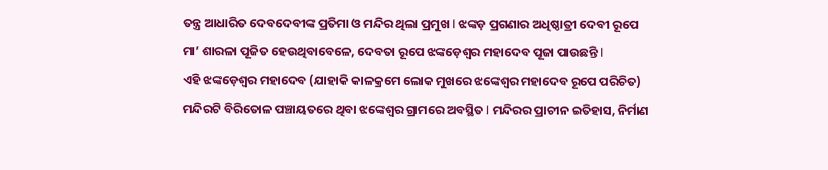ତନ୍ତ୍ର ଆଧାରିତ ଦେବଦେବୀଙ୍କ ପ୍ରତିମା ଓ ମନ୍ଦିର ଥିଲା ପ୍ରମୁଖ l ଝଙ୍କଡ଼ ପ୍ରଗଣାର ଅଧିଷ୍ଠାତ୍ରୀ ଦେବୀ ରୂପେ ମା’ ଶାରଳା ପୂଜିତ ହେଉଥିବାବେଳେ, ଦେବତା ରୂପେ ଝଙ୍କଡ଼େଶ୍ୱର ମହାଦେବ ପୂଜା ପାଉଛନ୍ତି l
ଏହି ଝଙ୍କଡ଼େଶ୍ୱର ମହାଦେବ (ଯାହାକି କାଳକ୍ରମେ ଲୋକ ମୁଖରେ ଝଙ୍କେଶ୍ୱର ମହାଦେବ ରୂପେ ପରିଚିତ) ମନ୍ଦିରଟି ବିରିତୋଳ ପଞ୍ଚାୟତରେ ଥିବା ଝଙ୍କେଶ୍ୱର ଗ୍ରାମରେ ଅବସ୍ଥିତ l ମନ୍ଦିରର ପ୍ରାଚୀନ ଇତିହାସ, ନିର୍ମାଣ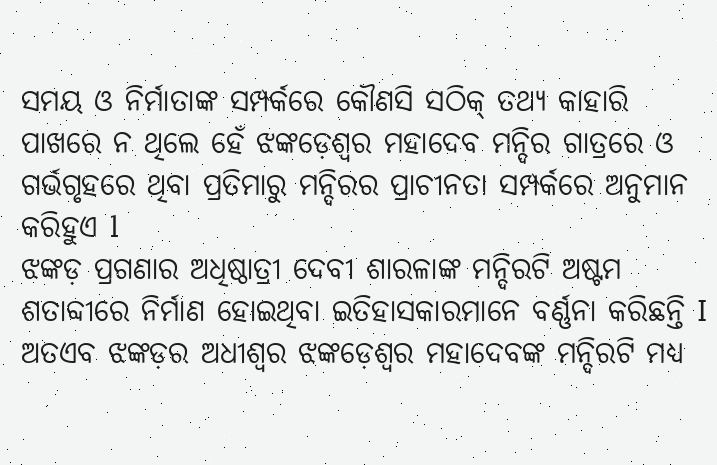ସମୟ ଓ ନିର୍ମାତାଙ୍କ ସମ୍ପର୍କରେ କୌଣସି ସଠିକ୍ ତଥ୍ୟ କାହାରି ପାଖରେ ନ ଥିଲେ ହେଁ ଝଙ୍କଡ଼େଶ୍ୱର ମହାଦେବ ମନ୍ଦିର ଗାତ୍ରରେ ଓ ଗର୍ଭଗୃହରେ ଥିବା ପ୍ରତିମାରୁ ମନ୍ଦିରର ପ୍ରାଚୀନତା ସମ୍ପର୍କରେ ଅନୁମାନ କରିହୁଏ l
ଝଙ୍କଡ଼ ପ୍ରଗଣାର ଅଧିଷ୍ଠାତ୍ରୀ ଦେବୀ ଶାରଳାଙ୍କ ମନ୍ଦିରଟି ଅଷ୍ଟମ ଶତାବ୍ଦୀରେ ନିର୍ମାଣ ହୋଇଥିବା ଇତିହାସକାରମାନେ ବର୍ଣ୍ଣନା କରିଛନ୍ତି I ଅତଏବ ଝଙ୍କଡ଼ର ଅଧୀଶ୍ୱର ଝଙ୍କଡ଼େଶ୍ୱର ମହାଦେବଙ୍କ ମନ୍ଦିରଟି ମଧ୍ୟ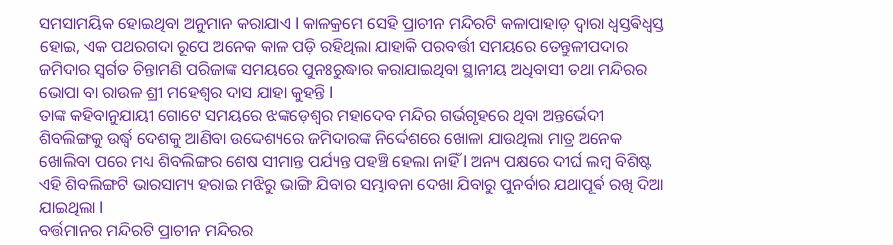ସମସାମୟିକ ହୋଇଥିବା ଅନୁମାନ କରାଯାଏ l କାଳକ୍ରମେ ସେହି ପ୍ରାଚୀନ ମନ୍ଦିରଟି କଳାପାହାଡ଼ ଦ୍ୱାରା ଧ୍ୱସ୍ତଵିଧ୍ଵସ୍ତ ହୋଇ, ଏକ ପଥରଗଦା ରୂପେ ଅନେକ କାଳ ପଡ଼ି ରହିଥିଲା ଯାହାକି ପରବର୍ତ୍ତୀ ସମୟରେ ତେନ୍ତୁଳୀପଦାର ଜମିଦାର ସ୍ବର୍ଗତ ଚିନ୍ତାମଣି ପରିଜାଙ୍କ ସମୟରେ ପୁନଃରୁଦ୍ଧାର କରାଯାଇଥିବା ସ୍ଥାନୀୟ ଅଧିବାସୀ ତଥା ମନ୍ଦିରର ଭୋପା ବା ରାଉଳ ଶ୍ରୀ ମହେଶ୍ୱର ଦାସ ଯାହା କୁହନ୍ତି l
ତାଙ୍କ କହିବାନୁଯାୟୀ ଗୋଟେ ସମୟରେ ଝଙ୍କଡ଼େଶ୍ୱର ମହାଦେବ ମନ୍ଦିର ଗର୍ଭଗୃହରେ ଥିବା ଅନ୍ତର୍ଭେଦୀ ଶିବଲିଙ୍ଗକୁ ଉର୍ଦ୍ଧ୍ଵ ଦେଶକୁ ଆଣିବା ଉଦ୍ଦେଶ୍ୟରେ ଜମିଦାରଙ୍କ ନିର୍ଦ୍ଦେଶରେ ଖୋଳା ଯାଉଥିଲା ମାତ୍ର ଅନେକ ଖୋଲିବା ପରେ ମଧ୍ୟ ଶିବଲିଙ୍ଗର ଶେଷ ସୀମାନ୍ତ ପର୍ଯ୍ୟନ୍ତ ପହଞ୍ଚି ହେଲା ନାହିଁ l ଅନ୍ୟ ପକ୍ଷରେ ଦୀର୍ଘ ଲମ୍ବ ବିଶିଷ୍ଟ ଏହି ଶିବଲିଙ୍ଗଟି ଭାରସାମ୍ୟ ହରାଇ ମଝିରୁ ଭାଙ୍ଗି ଯିବାର ସମ୍ଭାବନା ଦେଖା ଯିବାରୁ ପୁନର୍ବାର ଯଥାପୂର୍ଵ ରଖି ଦିଆ ଯାଇଥିଲା l
ବର୍ତ୍ତମାନର ମନ୍ଦିରଟି ପ୍ରାଚୀନ ମନ୍ଦିରର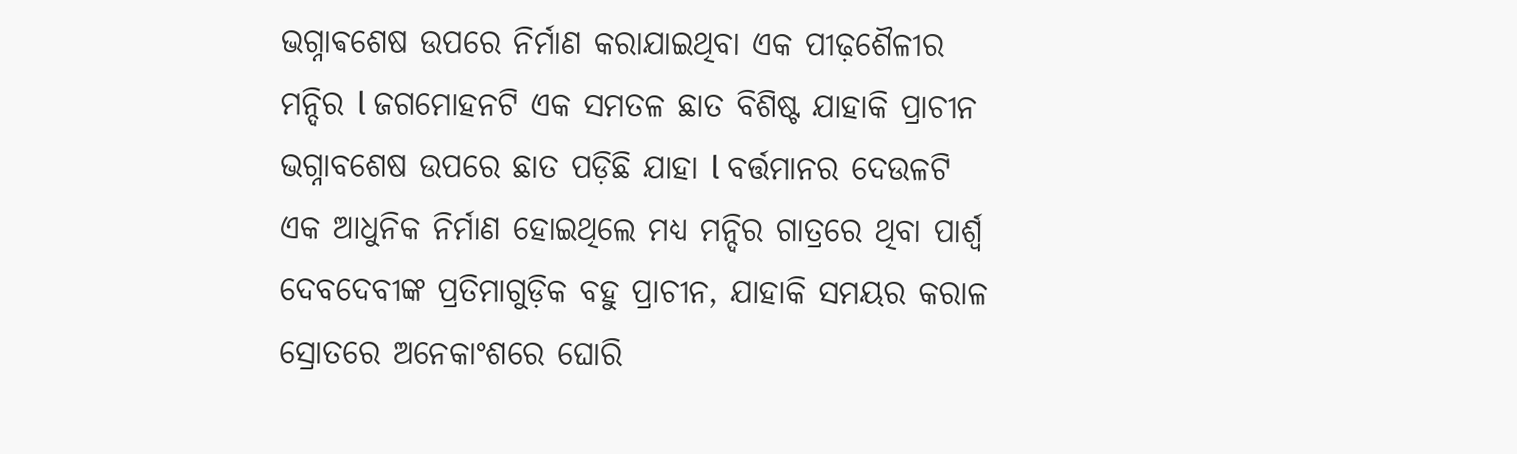ଭଗ୍ନାଵଶେଷ ଉପରେ ନିର୍ମାଣ କରାଯାଇଥିବା ଏକ ପୀଢ଼ଶୈଳୀର ମନ୍ଦିର l ଜଗମୋହନଟି ଏକ ସମତଳ ଛାତ ବିଶିଷ୍ଟ ଯାହାକି ପ୍ରାଚୀନ ଭଗ୍ନାବଶେଷ ଉପରେ ଛାତ ପଡ଼ିଛି ଯାହା l ବର୍ତ୍ତମାନର ଦେଉଳଟି ଏକ ଆଧୁନିକ ନିର୍ମାଣ ହୋଇଥିଲେ ମଧ୍ୟ ମନ୍ଦିର ଗାତ୍ରରେ ଥିବା ପାର୍ଶ୍ୱ ଦେବଦେବୀଙ୍କ ପ୍ରତିମାଗୁଡ଼ିକ ବହୁ ପ୍ରାଚୀନ, ଯାହାକି ସମୟର କରାଳ ସ୍ରୋତରେ ଅନେକାଂଶରେ ଘୋରି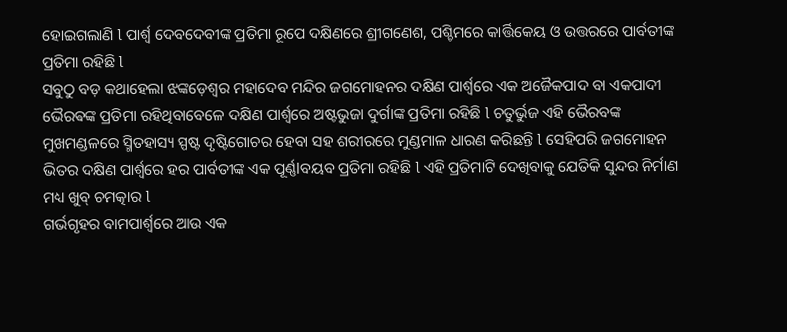ହୋଇଗଲାଣି l ପାର୍ଶ୍ୱ ଦେବଦେବୀଙ୍କ ପ୍ରତିମା ରୂପେ ଦକ୍ଷିଣରେ ଶ୍ରୀଗଣେଶ, ପଶ୍ଚିମରେ କାର୍ତ୍ତିକେୟ ଓ ଉତ୍ତରରେ ପାର୍ବତୀଙ୍କ ପ୍ରତିମା ରହିଛି l
ସବୁଠୁ ବଡ଼ କଥାହେଲା ଝଙ୍କଡ଼େଶ୍ୱର ମହାଦେବ ମନ୍ଦିର ଜଗମୋହନର ଦକ୍ଷିଣ ପାର୍ଶ୍ୱରେ ଏକ ଅଜୈକପାଦ ବା ଏକପାଦୀ ଭୈରଵଙ୍କ ପ୍ରତିମା ରହିଥିବାବେଳେ ଦକ୍ଷିଣ ପାର୍ଶ୍ୱରେ ଅଷ୍ଟଭୁଜା ଦୁର୍ଗାଙ୍କ ପ୍ରତିମା ରହିଛି l ଚତୁର୍ଭୁଜ ଏହି ଭୈରବଙ୍କ ମୁଖମଣ୍ଡଳରେ ସ୍ମିତହାସ୍ୟ ସ୍ପଷ୍ଟ ଦୃଷ୍ଟିଗୋଚର ହେବା ସହ ଶରୀରରେ ମୁଣ୍ଡମାଳ ଧାରଣ କରିଛନ୍ତି l ସେହିପରି ଜଗମୋହନ ଭିତର ଦକ୍ଷିଣ ପାର୍ଶ୍ୱରେ ହର ପାର୍ବତୀଙ୍କ ଏକ ପୂର୍ଣ୍ଣlବୟବ ପ୍ରତିମା ରହିଛି l ଏହି ପ୍ରତିମାଟି ଦେଖିବାକୁ ଯେତିକି ସୁନ୍ଦର ନିର୍ମାଣ ମଧ୍ୟ ଖୁବ୍ ଚମତ୍କାର l
ଗର୍ଭଗୃହର ବାମପାର୍ଶ୍ୱରେ ଆଉ ଏକ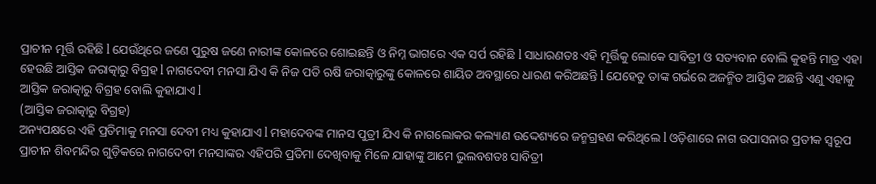ପ୍ରାଚୀନ ମୂର୍ତ୍ତି ରହିଛି l ଯେଉଁଥିରେ ଜଣେ ପୁରୁଷ ଜଣେ ନାରୀଙ୍କ କୋଳରେ ଶୋଇଛନ୍ତି ଓ ନିମ୍ନ ଭାଗରେ ଏକ ସର୍ପ ରହିଛି l ସାଧାରଣତଃ ଏହି ମୂର୍ତ୍ତିକୁ ଲୋକେ ସାବିତ୍ରୀ ଓ ସତ୍ୟବାନ ବୋଲି କୁହନ୍ତି ମାତ୍ର ଏହା ହେଉଛି ଆସ୍ତିକ ଜରାତ୍କାରୁ ବିଗ୍ରହ l ନାଗଦେବୀ ମନସା ଯିଏ କି ନିଜ ପତି ଋଷି ଜରାତ୍କାରୁଙ୍କୁ କୋଳରେ ଶାୟିତ ଅବସ୍ଥାରେ ଧାରଣ କରିଅଛନ୍ତି l ଯେହେତୁ ତାଙ୍କ ଗର୍ଭରେ ଅଜନ୍ମିତ ଆସ୍ତିକ ଅଛନ୍ତି ଏଣୁ ଏହାକୁ ଆସ୍ତିକ ଜରାତ୍କାରୁ ବିଗ୍ରହ ବୋଲି କୁହାଯାଏ l
(ଆସ୍ତିକ ଜରାତ୍କାରୁ ବିଗ୍ରହ)
ଅନ୍ୟପକ୍ଷରେ ଏହି ପ୍ରତିମାକୁ ମନସା ଦେବୀ ମଧ୍ୟ କୁହାଯାଏ l ମହାଦେବଙ୍କ ମାନସ ପୁତ୍ରୀ ଯିଏ କି ନାଗଲୋକର କଲ୍ୟାଣ ଉଦ୍ଦେଶ୍ୟରେ ଜନ୍ମଗ୍ରହଣ କରିଥିଲେ l ଓଡ଼ିଶାରେ ନାଗ ଉପାସନାର ପ୍ରତୀକ ସ୍ୱରୂପ ପ୍ରାଚୀନ ଶିବମନ୍ଦିର ଗୁଡ଼ିକରେ ନାଗଦେବୀ ମନସାଙ୍କର ଏହିପରି ପ୍ରତିମା ଦେଖିବାକୁ ମିଳେ ଯାହାଙ୍କୁ ଆମେ ଭୁଲବଶତଃ ସାବିତ୍ରୀ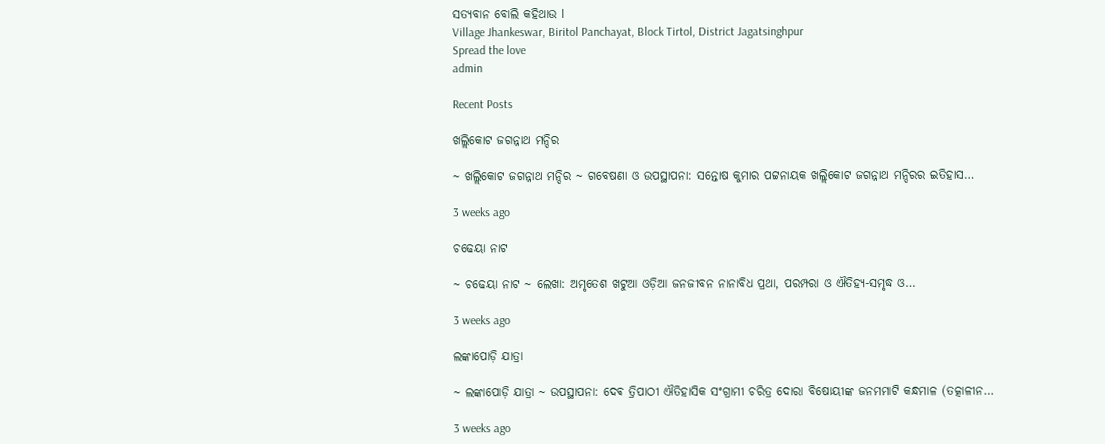ସତ୍ୟବାନ ବୋଲି କହିଥାଉ l
Village Jhankeswar, Biritol Panchayat, Block Tirtol, District Jagatsinghpur
Spread the love
admin

Recent Posts

ଖଲ୍ଲିକୋଟ ଜଗନ୍ନାଥ ମନ୍ଦିର

~ ଖଲ୍ଲିକୋଟ ଜଗନ୍ନାଥ ମନ୍ଦିର ~ ଗବେଷଣା ଓ ଉପସ୍ଥାପନା: ସନ୍ତୋଷ କୁମାର ପଟ୍ଟନାୟକ ଖଲ୍ଲିକୋଟ ଜଗନ୍ନାଥ ମନ୍ଦିରର ଇତିହାସ…

3 weeks ago

ଚଢେୟା ନାଟ

~ ଚଢେୟା ନାଟ ~ ଲେଖା: ଅମୃତେଶ ଖଟୁଆ ଓଡ଼ିଆ ଜନଜୀବନ ନାନାବିଧ ପ୍ରଥା, ପରମ୍ପରା ଓ ଐତିହ୍ୟ-ସମୃଦ୍ଧ ଓ…

3 weeks ago

ଲଙ୍କାପୋଡ଼ି ଯାତ୍ରା

~ ଲଙ୍କାପୋଡ଼ି ଯାତ୍ରା ~ ଉପସ୍ଥାପନା: ଦେଵ ତ୍ରିପାଠୀ ଐତିହାସିକ ସଂଗ୍ରାମୀ ଚରିତ୍ର ଦୋରା ବିଷୋୟୀଙ୍କ ଜନମମାଟି କନ୍ଧମାଳ (ତତ୍କାଳୀନ…

3 weeks ago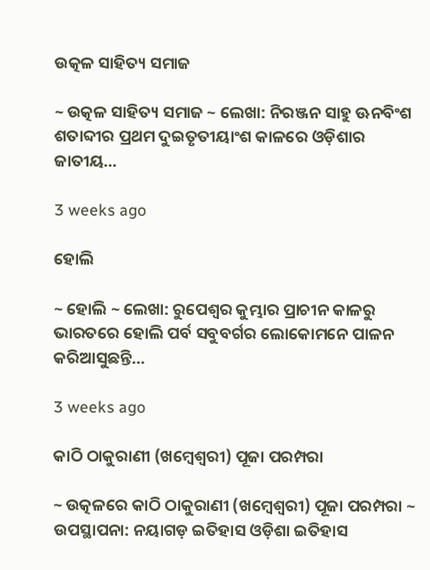ଉତ୍କଳ ସାହିତ୍ୟ ସମାଜ

~ ଉତ୍କଳ ସାହିତ୍ୟ ସମାଜ ~ ଲେଖା: ନିରଞ୍ଜନ ସାହୁ ଊନବିଂଶ ଶତାବ୍ଦୀର ପ୍ରଥମ ଦୁଇତୃତୀୟାଂଶ କାଳରେ ଓଡ଼ିଶାର ଜାତୀୟ…

3 weeks ago

ହୋଲି

~ ହୋଲି ~ ଲେଖା: ରୁପେଶ୍ୱର କୁମ୍ଭାର ପ୍ରାଚୀନ କାଳରୁ ଭାରତରେ ହୋଲି ପର୍ବ ସବୁବର୍ଗର ଲୋକୋମନେ ପାଳନ କରିଆସୁଛନ୍ତି…

3 weeks ago

କାଠି ଠାକୁରାଣୀ (ଖମ୍ବେଶ୍ଵରୀ) ପୂଜା ପରମ୍ପରା

~ ଉତ୍କଳରେ କାଠି ଠାକୁରାଣୀ (ଖମ୍ବେଶ୍ଵରୀ) ପୂଜା ପରମ୍ପରା ~ ଉପସ୍ଥାପନା: ନୟାଗଡ଼ ଇତିହାସ ଓଡ଼ିଶା ଇତିହାସ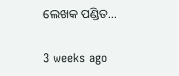ଲେଖକ ପଣ୍ଡିତ…

3 weeks ago